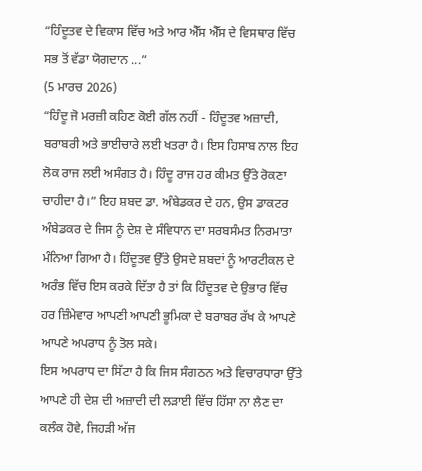“ਹਿੰਦੂਤਵ ਦੇ ਵਿਕਾਸ ਵਿੱਚ ਅਤੇ ਆਰ ਐੱਸ ਐੱਸ ਦੇ ਵਿਸਥਾਰ ਵਿੱਚ ਸਭ ਤੋਂ ਵੱਡਾ ਯੋਗਦਾਨ ...”
(5 ਮਾਰਚ 2026)
“ਹਿੰਦੂ ਜੋ ਮਰਜ਼ੀ ਕਹਿਣ ਕੋਈ ਗੱਲ ਨਹੀਂ - ਹਿੰਦੂਤਵ ਅਜ਼ਾਦੀ, ਬਰਾਬਰੀ ਅਤੇ ਭਾਈਚਾਰੇ ਲਈ ਖਤਰਾ ਹੈ। ਇਸ ਹਿਸਾਬ ਨਾਲ ਇਹ ਲੋਕ ਰਾਜ ਲਈ ਅਸੰਗਤ ਹੈ। ਹਿੰਦੂ ਰਾਜ ਹਰ ਕੀਮਤ ਉੱਤੇ ਰੋਕਣਾ ਚਾਹੀਦਾ ਹੈ।” ਇਹ ਸ਼ਬਦ ਡਾ. ਅੰਬੇਡਕਰ ਦੇ ਹਨ, ਉਸ ਡਾਕਟਰ ਅੰਬੇਡਕਰ ਦੇ ਜਿਸ ਨੂੰ ਦੇਸ਼ ਦੇ ਸੰਵਿਧਾਨ ਦਾ ਸਰਬਸੰਮਤ ਨਿਰਮਾਤਾ ਮੰਨਿਆ ਗਿਆ ਹੈ। ਹਿੰਦੂਤਵ ਉੱਤੇ ਉਸਦੇ ਸ਼ਬਦਾਂ ਨੂੰ ਆਰਟੀਕਲ ਦੇ ਅਰੰਭ ਵਿੱਚ ਇਸ ਕਰਕੇ ਦਿੱਤਾ ਹੈ ਤਾਂ ਕਿ ਹਿੰਦੂਤਵ ਦੇ ਉਭਾਰ ਵਿੱਚ ਹਰ ਜ਼ਿੰਮੇਵਾਰ ਆਪਣੀ ਆਪਣੀ ਭੂਮਿਕਾ ਦੇ ਬਰਾਬਰ ਰੱਖ ਕੇ ਆਪਣੇ ਆਪਣੇ ਅਪਰਾਧ ਨੂੰ ਤੋਲ ਸਕੇ।
ਇਸ ਅਪਰਾਧ ਦਾ ਸਿੱਟਾ ਹੈ ਕਿ ਜਿਸ ਸੰਗਠਨ ਅਤੇ ਵਿਚਾਰਧਾਰਾ ਉੱਤੇ ਆਪਣੇ ਹੀ ਦੇਸ਼ ਦੀ ਅਜ਼ਾਦੀ ਦੀ ਲੜਾਈ ਵਿੱਚ ਹਿੱਸਾ ਨਾ ਲੈਣ ਦਾ ਕਲੰਕ ਹੋਵੇ, ਜਿਹੜੀ ਅੱਜ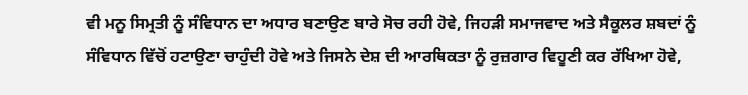ਵੀ ਮਨੂ ਸਿਮ੍ਰਤੀ ਨੂੰ ਸੰਵਿਧਾਨ ਦਾ ਅਧਾਰ ਬਣਾਉਣ ਬਾਰੇ ਸੋਚ ਰਹੀ ਹੋਵੇ, ਜਿਹੜੀ ਸਮਾਜਵਾਦ ਅਤੇ ਸੈਕੂਲਰ ਸ਼ਬਦਾਂ ਨੂੰ ਸੰਵਿਧਾਨ ਵਿੱਚੋਂ ਹਟਾਉਣਾ ਚਾਹੁੰਦੀ ਹੋਵੇ ਅਤੇ ਜਿਸਨੇ ਦੇਸ਼ ਦੀ ਆਰਥਿਕਤਾ ਨੂੰ ਰੁਜ਼ਗਾਰ ਵਿਹੂਣੀ ਕਰ ਰੱਖਿਆ ਹੋਵੇ,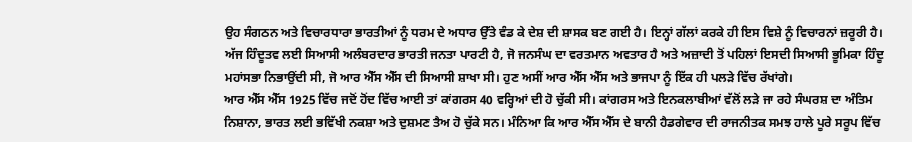ਉਹ ਸੰਗਠਨ ਅਤੇ ਵਿਚਾਰਧਾਰਾ ਭਾਰਤੀਆਂ ਨੂੰ ਧਰਮ ਦੇ ਅਧਾਰ ਉੱਤੇ ਵੰਡ ਕੇ ਦੇਸ਼ ਦੀ ਸ਼ਾਸਕ ਬਣ ਗਈ ਹੈ। ਇਨ੍ਹਾਂ ਗੱਲਾਂ ਕਰਕੇ ਹੀ ਇਸ ਵਿਸ਼ੇ ਨੂੰ ਵਿਚਾਰਨਾਂ ਜ਼ਰੂਰੀ ਹੈ।
ਅੱਜ ਹਿੰਦੂਤਵ ਲਈ ਸਿਆਸੀ ਅਲੰਬਰਦਾਰ ਭਾਰਤੀ ਜਨਤਾ ਪਾਰਟੀ ਹੈ, ਜੋ ਜਨਸੰਘ ਦਾ ਵਰਤਮਾਨ ਅਵਤਾਰ ਹੈ ਅਤੇ ਅਜ਼ਾਦੀ ਤੋਂ ਪਹਿਲਾਂ ਇਸਦੀ ਸਿਆਸੀ ਭੂਮਿਕਾ ਹਿੰਦੂ ਮਹਾਂਸਭਾ ਨਿਭਾਉਂਦੀ ਸੀ, ਜੋ ਆਰ ਐੱਸ ਐੱਸ ਦੀ ਸਿਆਸੀ ਸ਼ਾਖਾ ਸੀ। ਹੁਣ ਅਸੀਂ ਆਰ ਐੱਸ ਐੱਸ ਅਤੇ ਭਾਜਪਾ ਨੂੰ ਇੱਕ ਹੀ ਪਲੜੇ ਵਿੱਚ ਰੱਖਾਂਗੇ।
ਆਰ ਐੱਸ ਐੱਸ 1925 ਵਿੱਚ ਜਦੋਂ ਹੋਂਦ ਵਿੱਚ ਆਈ ਤਾਂ ਕਾਂਗਰਸ 40 ਵਰ੍ਹਿਆਂ ਦੀ ਹੋ ਚੁੱਕੀ ਸੀ। ਕਾਂਗਰਸ ਅਤੇ ਇਨਕਲਾਬੀਆਂ ਵੱਲੋਂ ਲੜੇ ਜਾ ਰਹੇ ਸੰਘਰਸ਼ ਦਾ ਅੰਤਿਮ ਨਿਸ਼ਾਨਾ, ਭਾਰਤ ਲਈ ਭਵਿੱਖੀ ਨਕਸ਼ਾ ਅਤੇ ਦੁਸ਼ਮਣ ਤੈਅ ਹੋ ਚੁੱਕੇ ਸਨ। ਮੰਨਿਆ ਕਿ ਆਰ ਐੱਸ ਐੱਸ ਦੇ ਬਾਨੀ ਹੈਡਗੇਵਾਰ ਦੀ ਰਾਜਨੀਤਕ ਸਮਝ ਹਾਲੇ ਪੂਰੇ ਸਰੂਪ ਵਿੱਚ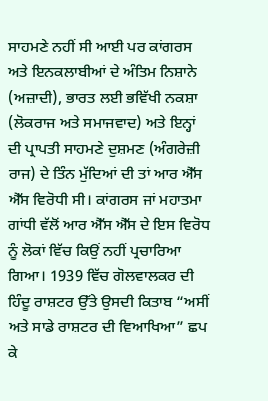ਸਾਹਮਣੇ ਨਹੀਂ ਸੀ ਆਈ ਪਰ ਕਾਂਗਰਸ ਅਤੇ ਇਨਕਲਾਬੀਆਂ ਦੇ ਅੰਤਿਮ ਨਿਸ਼ਾਨੇ (ਅਜ਼ਾਦੀ), ਭਾਰਤ ਲਈ ਭਵਿੱਖੀ ਨਕਸ਼ਾ (ਲੋਕਰਾਜ ਅਤੇ ਸਮਾਜਵਾਦ) ਅਤੇ ਇਨ੍ਹਾਂ ਦੀ ਪ੍ਰਾਪਤੀ ਸਾਹਮਣੇ ਦੁਸ਼ਮਣ (ਅੰਗਰੇਜ਼ੀ ਰਾਜ) ਦੇ ਤਿੰਨ ਮੁੱਦਿਆਂ ਦੀ ਤਾਂ ਆਰ ਐੱਸ ਐੱਸ ਵਿਰੋਧੀ ਸੀ। ਕਾਂਗਰਸ ਜਾਂ ਮਹਾਤਮਾ ਗਾਂਧੀ ਵੱਲੋਂ ਆਰ ਐੱਸ ਐੱਸ ਦੇ ਇਸ ਵਿਰੋਧ ਨੂੰ ਲੋਕਾਂ ਵਿੱਚ ਕਿਉਂ ਨਹੀਂ ਪ੍ਰਚਾਰਿਆ ਗਿਆ। 1939 ਵਿੱਚ ਗੋਲਵਾਲਕਰ ਦੀ ਹਿੰਦੂ ਰਾਸ਼ਟਰ ਉੱਤੇ ਉਸਦੀ ਕਿਤਾਬ “ਅਸੀਂ ਅਤੇ ਸਾਡੇ ਰਾਸ਼ਟਰ ਦੀ ਵਿਆਖਿਆ” ਛਪ ਕੇ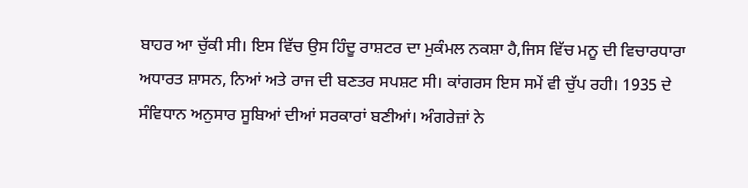ਬਾਹਰ ਆ ਚੁੱਕੀ ਸੀ। ਇਸ ਵਿੱਚ ਉਸ ਹਿੰਦੂ ਰਾਸ਼ਟਰ ਦਾ ਮੁਕੰਮਲ ਨਕਸ਼ਾ ਹੈ,ਜਿਸ ਵਿੱਚ ਮਨੂ ਦੀ ਵਿਚਾਰਧਾਰਾ ਅਧਾਰਤ ਸ਼ਾਸਨ, ਨਿਆਂ ਅਤੇ ਰਾਜ ਦੀ ਬਣਤਰ ਸਪਸ਼ਟ ਸੀ। ਕਾਂਗਰਸ ਇਸ ਸਮੇਂ ਵੀ ਚੁੱਪ ਰਹੀ। 1935 ਦੇ ਸੰਵਿਧਾਨ ਅਨੁਸਾਰ ਸੂਬਿਆਂ ਦੀਆਂ ਸਰਕਾਰਾਂ ਬਣੀਆਂ। ਅੰਗਰੇਜ਼ਾਂ ਨੇ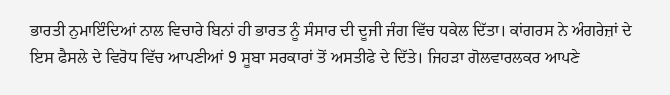ਭਾਰਤੀ ਨੁਮਾਇੰਦਿਆਂ ਨਾਲ ਵਿਚਾਰੇ ਬਿਨਾਂ ਹੀ ਭਾਰਤ ਨੂੰ ਸੰਸਾਰ ਦੀ ਦੂਜੀ ਜੰਗ ਵਿੱਚ ਧਕੇਲ ਦਿੱਤਾ। ਕਾਂਗਰਸ ਨੇ ਅੰਗਰੇਜ਼ਾਂ ਦੇ ਇਸ ਫੈਸਲੇ ਦੇ ਵਿਰੋਧ ਵਿੱਚ ਆਪਣੀਆਂ 9 ਸੂਬਾ ਸਰਕਾਰਾਂ ਤੋਂ ਅਸਤੀਫੇ ਦੇ ਦਿੱਤੇ। ਜਿਹੜਾ ਗੋਲਵਾਰਲਕਰ ਆਪਣੇ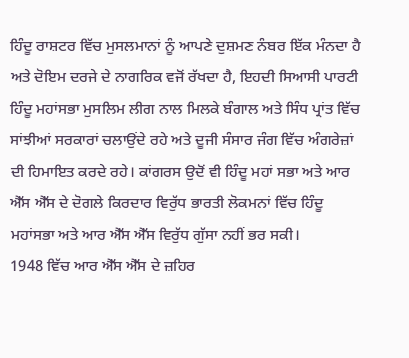ਹਿੰਦੂ ਰਾਸ਼ਟਰ ਵਿੱਚ ਮੁਸਲਮਾਨਾਂ ਨੂੰ ਆਪਣੇ ਦੁਸ਼ਮਣ ਨੰਬਰ ਇੱਕ ਮੰਨਦਾ ਹੈ ਅਤੇ ਦੋਇਮ ਦਰਜੇ ਦੇ ਨਾਗਰਿਕ ਵਜੋਂ ਰੱਖਦਾ ਹੈ, ਇਹਦੀ ਸਿਆਸੀ ਪਾਰਟੀ ਹਿੰਦੂ ਮਹਾਂਸਭਾ ਮੁਸਲਿਮ ਲੀਗ ਨਾਲ ਮਿਲਕੇ ਬੰਗਾਲ ਅਤੇ ਸਿੰਧ ਪ੍ਰਾਂਤ ਵਿੱਚ ਸਾਂਝੀਆਂ ਸਰਕਾਰਾਂ ਚਲਾਉਂਦੇ ਰਹੇ ਅਤੇ ਦੂਜੀ ਸੰਸਾਰ ਜੰਗ ਵਿੱਚ ਅੰਗਰੇਜ਼ਾਂ ਦੀ ਹਿਮਾਇਤ ਕਰਦੇ ਰਹੇ। ਕਾਂਗਰਸ ਉਦੋਂ ਵੀ ਹਿੰਦੂ ਮਹਾਂ ਸਭਾ ਅਤੇ ਆਰ ਐੱਸ ਐੱਸ ਦੇ ਦੋਗਲੇ ਕਿਰਦਾਰ ਵਿਰੁੱਧ ਭਾਰਤੀ ਲੋਕਮਨਾਂ ਵਿੱਚ ਹਿੰਦੂ ਮਹਾਂਸਭਾ ਅਤੇ ਆਰ ਐੱਸ ਐੱਸ ਵਿਰੁੱਧ ਗੁੱਸਾ ਨਹੀਂ ਭਰ ਸਕੀ।
1948 ਵਿੱਚ ਆਰ ਐੱਸ ਐੱਸ ਦੇ ਜ਼ਹਿਰ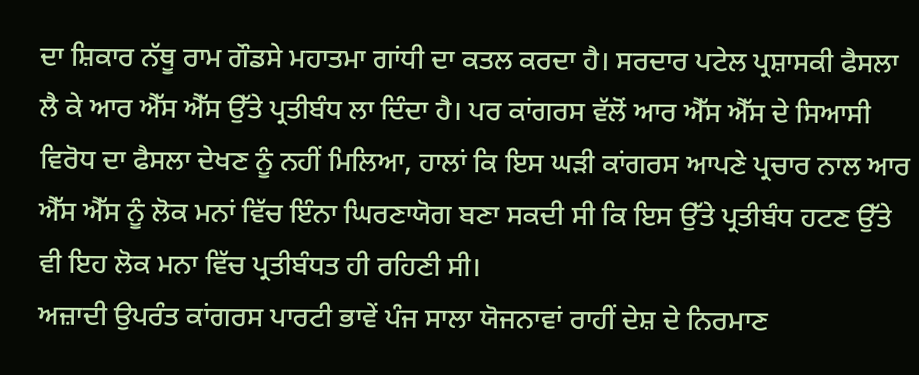ਦਾ ਸ਼ਿਕਾਰ ਨੱਥੂ ਰਾਮ ਗੌਡਸੇ ਮਹਾਤਮਾ ਗਾਂਧੀ ਦਾ ਕਤਲ ਕਰਦਾ ਹੈ। ਸਰਦਾਰ ਪਟੇਲ ਪ੍ਰਸ਼ਾਸਕੀ ਫੈਸਲਾ ਲੈ ਕੇ ਆਰ ਐੱਸ ਐੱਸ ਉੱਤੇ ਪ੍ਰਤੀਬੰਧ ਲਾ ਦਿੰਦਾ ਹੈ। ਪਰ ਕਾਂਗਰਸ ਵੱਲੋਂ ਆਰ ਐੱਸ ਐੱਸ ਦੇ ਸਿਆਸੀ ਵਿਰੋਧ ਦਾ ਫੈਸਲਾ ਦੇਖਣ ਨੂੰ ਨਹੀਂ ਮਿਲਿਆ, ਹਾਲਾਂ ਕਿ ਇਸ ਘੜੀ ਕਾਂਗਰਸ ਆਪਣੇ ਪ੍ਰਚਾਰ ਨਾਲ ਆਰ ਐੱਸ ਐੱਸ ਨੂੰ ਲੋਕ ਮਨਾਂ ਵਿੱਚ ਇੰਨਾ ਘਿਰਣਾਯੋਗ ਬਣਾ ਸਕਦੀ ਸੀ ਕਿ ਇਸ ਉੱਤੇ ਪ੍ਰਤੀਬੰਧ ਹਟਣ ਉੱਤੇ ਵੀ ਇਹ ਲੋਕ ਮਨਾ ਵਿੱਚ ਪ੍ਰਤੀਬੰਧਤ ਹੀ ਰਹਿਣੀ ਸੀ।
ਅਜ਼ਾਦੀ ਉਪਰੰਤ ਕਾਂਗਰਸ ਪਾਰਟੀ ਭਾਵੇਂ ਪੰਜ ਸਾਲਾ ਯੋਜਨਾਵਾਂ ਰਾਹੀਂ ਦੇਸ਼ ਦੇ ਨਿਰਮਾਣ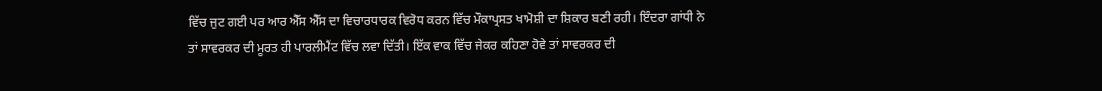ਵਿੱਚ ਜੁਟ ਗਈ ਪਰ ਆਰ ਐੱਸ ਐੱਸ ਦਾ ਵਿਚਾਰਧਾਰਕ ਵਿਰੋਧ ਕਰਨ ਵਿੱਚ ਮੌਕਾਪ੍ਰਸਤ ਖਾਮੋਸ਼ੀ ਦਾ ਸ਼ਿਕਾਰ ਬਣੀ ਰਹੀ। ਇੰਦਰਾ ਗਾਂਧੀ ਨੇ ਤਾਂ ਸਾਵਰਕਰ ਦੀ ਮੂਰਤ ਹੀ ਪਾਰਲੀਮੈਂਟ ਵਿੱਚ ਲਵਾ ਦਿੱਤੀ। ਇੱਕ ਵਾਕ ਵਿੱਚ ਜੇਕਰ ਕਹਿਣਾ ਹੋਵੇ ਤਾਂ ਸਾਵਰਕਰ ਦੀ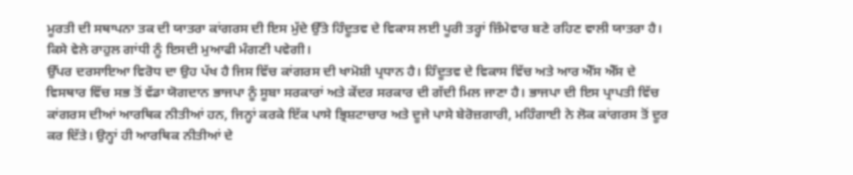ਮੂਰਤੀ ਦੀ ਸਥਾਪਨਾ ਤਕ ਦੀ ਯਾਤਰਾ ਕਾਂਗਰਸ ਦੀ ਇਸ ਮੁੱਦੇ ਉੱਤੇ ਹਿੰਦੂਤਵ ਦੇ ਵਿਕਾਸ ਲਈ ਪੂਰੀ ਤਰ੍ਹਾਂ ਜ਼ਿੰਮੇਵਾਰ ਬਣੇ ਰਹਿਣ ਵਾਲੀ ਯਾਤਰਾ ਹੈ। ਕਿਸੇ ਵੇਲੇ ਰਾਹੁਲ ਗਾਂਧੀ ਨੂੰ ਇਸਦੀ ਮੁਆਫੀ ਮੰਗਣੀ ਪਵੇਗੀ।
ਉੱਪਰ ਦਰਸਾਇਆ ਵਿਰੋਧ ਦਾ ਉਹ ਪੱਖ ਹੈ ਜਿਸ ਵਿੱਚ ਕਾਂਗਰਸ ਦੀ ਖਾਮੋਸ਼ੀ ਪ੍ਰਧਾਨ ਹੈ। ਹਿੰਦੂਤਵ ਦੇ ਵਿਕਾਸ ਵਿੱਚ ਅਤੇ ਆਰ ਐੱਸ ਐੱਸ ਦੇ ਵਿਸਥਾਰ ਵਿੱਚ ਸਭ ਤੋਂ ਵੱਡਾ ਯੋਗਦਾਨ ਭਾਜਪਾ ਨੂੰ ਸੂਬਾ ਸਰਕਾਰਾਂ ਅਤੇ ਕੇਂਦਰ ਸਰਕਾਰ ਦੀ ਗੱਦੀ ਮਿਲ ਜਾਣਾ ਹੈ। ਭਾਜਪਾ ਦੀ ਇਸ ਪ੍ਰਾਪਤੀ ਵਿੱਚ ਕਾਂਗਰਸ ਦੀਆਂ ਆਰਥਿਕ ਨੀਤੀਆਂ ਹਨ, ਜਿਨ੍ਹਾਂ ਕਰਕੇ ਇੱਕ ਪਾਸੇ ਭ੍ਰਿਸ਼ਟਾਚਾਰ ਅਤੇ ਦੂਜੇ ਪਾਸੇ ਬੇਰੋਜ਼ਗਾਰੀ, ਮਹਿੰਗਾਈ ਨੇ ਲੋਕ ਕਾਂਗਰਸ ਤੋਂ ਦੂਰ ਕਰ ਦਿੱਤੇ। ਉਨ੍ਹਾਂ ਹੀ ਆਰਥਿਕ ਨੀਤੀਆਂ ਦੇ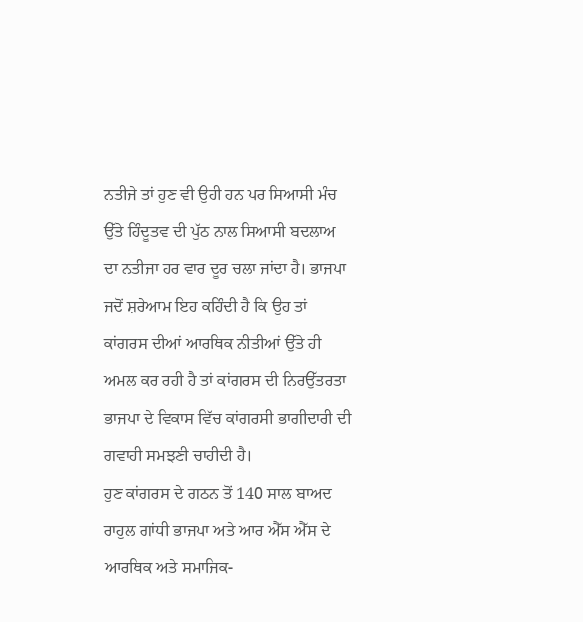ਨਤੀਜੇ ਤਾਂ ਹੁਣ ਵੀ ਉਹੀ ਹਨ ਪਰ ਸਿਆਸੀ ਮੰਚ ਉੱਤੇ ਹਿੰਦੂਤਵ ਦੀ ਪੁੱਠ ਨਾਲ ਸਿਆਸੀ ਬਦਲਾਅ ਦਾ ਨਤੀਜਾ ਹਰ ਵਾਰ ਦੂਰ ਚਲਾ ਜਾਂਦਾ ਹੈ। ਭਾਜਪਾ ਜਦੋਂ ਸ਼ਰੇਆਮ ਇਹ ਕਹਿੰਦੀ ਹੈ ਕਿ ਉਹ ਤਾਂ ਕਾਂਗਰਸ ਦੀਆਂ ਆਰਥਿਕ ਨੀਤੀਆਂ ਉੱਤੇ ਹੀ ਅਮਲ ਕਰ ਰਹੀ ਹੈ ਤਾਂ ਕਾਂਗਰਸ ਦੀ ਨਿਰਉੱਤਰਤਾ ਭਾਜਪਾ ਦੇ ਵਿਕਾਸ ਵਿੱਚ ਕਾਂਗਰਸੀ ਭਾਗੀਦਾਰੀ ਦੀ ਗਵਾਹੀ ਸਮਝਣੀ ਚਾਹੀਦੀ ਹੈ।
ਹੁਣ ਕਾਂਗਰਸ ਦੇ ਗਠਨ ਤੋਂ 140 ਸਾਲ ਬਾਅਦ ਰਾਹੁਲ ਗਾਂਧੀ ਭਾਜਪਾ ਅਤੇ ਆਰ ਐੱਸ ਐੱਸ ਦੇ ਆਰਥਿਕ ਅਤੇ ਸਮਾਜਿਕ-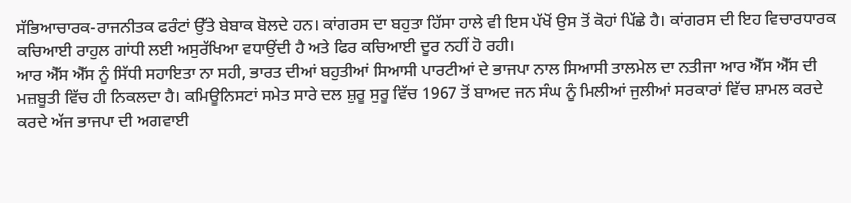ਸੱਭਿਆਚਾਰਕ-ਰਾਜਨੀਤਕ ਫਰੰਟਾਂ ਉੱਤੇ ਬੇਬਾਕ ਬੋਲਦੇ ਹਨ। ਕਾਂਗਰਸ ਦਾ ਬਹੁਤਾ ਹਿੱਸਾ ਹਾਲੇ ਵੀ ਇਸ ਪੱਖੋਂ ਉਸ ਤੋਂ ਕੋਹਾਂ ਪਿੱਛੇ ਹੈ। ਕਾਂਗਰਸ ਦੀ ਇਹ ਵਿਚਾਰਧਾਰਕ ਕਚਿਆਈ ਰਾਹੁਲ ਗਾਂਧੀ ਲਈ ਅਸੁਰੱਖਿਆ ਵਧਾਉਂਦੀ ਹੈ ਅਤੇ ਫਿਰ ਕਚਿਆਈ ਦੂਰ ਨਹੀਂ ਹੋ ਰਹੀ।
ਆਰ ਐੱਸ ਐੱਸ ਨੂੰ ਸਿੱਧੀ ਸਹਾਇਤਾ ਨਾ ਸਹੀ, ਭਾਰਤ ਦੀਆਂ ਬਹੁਤੀਆਂ ਸਿਆਸੀ ਪਾਰਟੀਆਂ ਦੇ ਭਾਜਪਾ ਨਾਲ ਸਿਆਸੀ ਤਾਲਮੇਲ ਦਾ ਨਤੀਜਾ ਆਰ ਐੱਸ ਐੱਸ ਦੀ ਮਜ਼ਬੂਤੀ ਵਿੱਚ ਹੀ ਨਿਕਲਦਾ ਹੈ। ਕਮਿਊਨਿਸਟਾਂ ਸਮੇਤ ਸਾਰੇ ਦਲ ਸ਼ੁਰੂ ਸੁਰੂ ਵਿੱਚ 1967 ਤੋਂ ਬਾਅਦ ਜਨ ਸੰਘ ਨੂੰ ਮਿਲੀਆਂ ਜੁਲੀਆਂ ਸਰਕਾਰਾਂ ਵਿੱਚ ਸ਼ਾਮਲ ਕਰਦੇ ਕਰਦੇ ਅੱਜ ਭਾਜਪਾ ਦੀ ਅਗਵਾਈ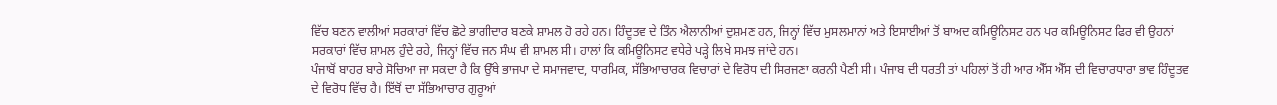ਵਿੱਚ ਬਣਨ ਵਾਲੀਆਂ ਸਰਕਾਰਾਂ ਵਿੱਚ ਛੋਟੇ ਭਾਗੀਦਾਰ ਬਣਕੇ ਸ਼ਾਮਲ ਹੋ ਰਹੇ ਹਨ। ਹਿੰਦੂਤਵ ਦੇ ਤਿੰਨ ਐਲਾਨੀਆਂ ਦੁਸ਼ਮਣ ਹਨ, ਜਿਨ੍ਹਾਂ ਵਿੱਚ ਮੁਸਲਮਾਨਾਂ ਅਤੇ ਇਸਾਈਆਂ ਤੋਂ ਬਾਅਦ ਕਮਿਊਨਿਸਟ ਹਨ ਪਰ ਕਮਿਊਨਿਸਟ ਫਿਰ ਵੀ ਉਹਨਾਂ ਸਰਕਾਰਾਂ ਵਿੱਚ ਸ਼ਾਮਲ ਹੁੰਦੇ ਰਹੇ, ਜਿਨ੍ਹਾਂ ਵਿੱਚ ਜਨ ਸੰਘ ਵੀ ਸ਼ਾਮਲ ਸੀ। ਹਾਲਾਂ ਕਿ ਕਮਿਊਨਿਸਟ ਵਧੇਰੇ ਪੜ੍ਹੇ ਲਿਖੇ ਸਮਝ ਜਾਂਦੇ ਹਨ।
ਪੰਜਾਬੋਂ ਬਾਹਰ ਬਾਰੇ ਸੋਚਿਆ ਜਾ ਸਕਦਾ ਹੈ ਕਿ ਉੱਥੇ ਭਾਜਪਾ ਦੇ ਸਮਾਜਵਾਦ, ਧਾਰਮਿਕ, ਸੱਭਿਆਚਾਰਕ ਵਿਚਾਰਾਂ ਦੇ ਵਿਰੋਧ ਦੀ ਸਿਰਜਣਾ ਕਰਨੀ ਪੈਣੀ ਸੀ। ਪੰਜਾਬ ਦੀ ਧਰਤੀ ਤਾਂ ਪਹਿਲਾਂ ਤੋਂ ਹੀ ਆਰ ਐੱਸ ਐੱਸ ਦੀ ਵਿਚਾਰਧਾਰਾ ਭਾਵ ਹਿੰਦੂਤਵ ਦੇ ਵਿਰੋਧ ਵਿੱਚ ਹੈ। ਇੱਥੋਂ ਦਾ ਸੱਭਿਆਚਾਰ ਗੁਰੂਆਂ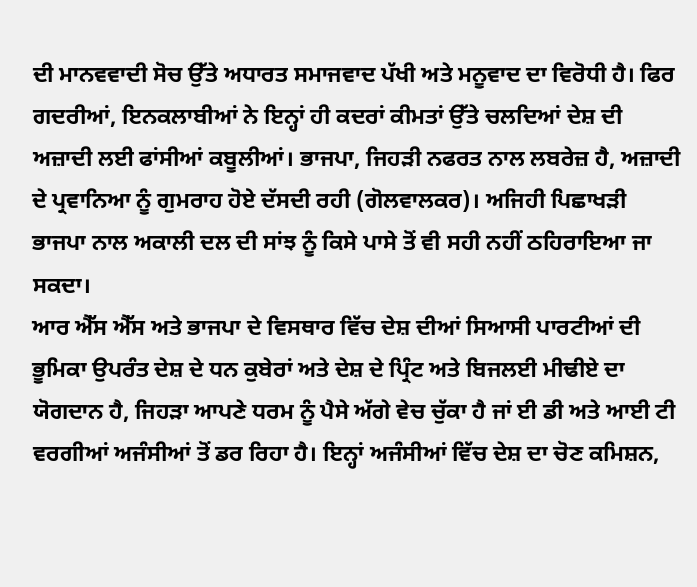ਦੀ ਮਾਨਵਵਾਦੀ ਸੋਚ ਉੱਤੇ ਅਧਾਰਤ ਸਮਾਜਵਾਦ ਪੱਖੀ ਅਤੇ ਮਨੂਵਾਦ ਦਾ ਵਿਰੋਧੀ ਹੈ। ਫਿਰ ਗਦਰੀਆਂ, ਇਨਕਲਾਬੀਆਂ ਨੇ ਇਨ੍ਹਾਂ ਹੀ ਕਦਰਾਂ ਕੀਮਤਾਂ ਉੱਤੇ ਚਲਦਿਆਂ ਦੇਸ਼ ਦੀ ਅਜ਼ਾਦੀ ਲਈ ਫਾਂਸੀਆਂ ਕਬੂਲੀਆਂ। ਭਾਜਪਾ, ਜਿਹੜੀ ਨਫਰਤ ਨਾਲ ਲਬਰੇਜ਼ ਹੈ, ਅਜ਼ਾਦੀ ਦੇ ਪ੍ਰਵਾਨਿਆ ਨੂੰ ਗੁਮਰਾਹ ਹੋਏ ਦੱਸਦੀ ਰਹੀ (ਗੋਲਵਾਲਕਰ)। ਅਜਿਹੀ ਪਿਛਾਖੜੀ ਭਾਜਪਾ ਨਾਲ ਅਕਾਲੀ ਦਲ ਦੀ ਸਾਂਝ ਨੂੰ ਕਿਸੇ ਪਾਸੇ ਤੋਂ ਵੀ ਸਹੀ ਨਹੀਂ ਠਹਿਰਾਇਆ ਜਾ ਸਕਦਾ।
ਆਰ ਐੱਸ ਐੱਸ ਅਤੇ ਭਾਜਪਾ ਦੇ ਵਿਸਥਾਰ ਵਿੱਚ ਦੇਸ਼ ਦੀਆਂ ਸਿਆਸੀ ਪਾਰਟੀਆਂ ਦੀ ਭੂਮਿਕਾ ਉਪਰੰਤ ਦੇਸ਼ ਦੇ ਧਨ ਕੁਬੇਰਾਂ ਅਤੇ ਦੇਸ਼ ਦੇ ਪ੍ਰਿੰਟ ਅਤੇ ਬਿਜਲਈ ਮੀਢੀਏ ਦਾ ਯੋਗਦਾਨ ਹੈ, ਜਿਹੜਾ ਆਪਣੇ ਧਰਮ ਨੂੰ ਪੈਸੇ ਅੱਗੇ ਵੇਚ ਚੁੱਕਾ ਹੈ ਜਾਂ ਈ ਡੀ ਅਤੇ ਆਈ ਟੀ ਵਰਗੀਆਂ ਅਜੰਸੀਆਂ ਤੋਂ ਡਰ ਰਿਹਾ ਹੈ। ਇਨ੍ਹਾਂ ਅਜੰਸੀਆਂ ਵਿੱਚ ਦੇਸ਼ ਦਾ ਚੋਣ ਕਮਿਸ਼ਨ,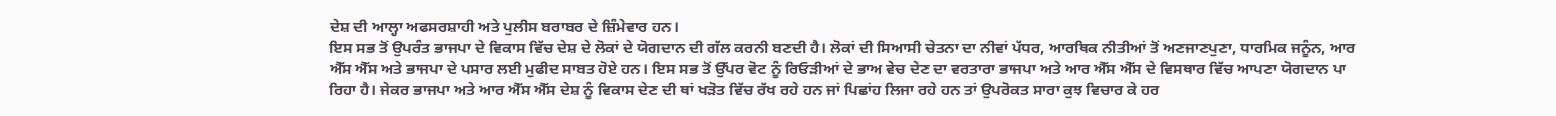ਦੇਸ਼ ਦੀ ਆਲ੍ਹਾ ਅਫਸਰਸ਼ਾਹੀ ਅਤੇ ਪੁਲੀਸ ਬਰਾਬਰ ਦੇ ਜ਼ਿੰਮੇਵਾਰ ਹਨ।
ਇਸ ਸਭ ਤੋਂ ਉਪਰੰਤ ਭਾਜਪਾ ਦੇ ਵਿਕਾਸ ਵਿੱਚ ਦੇਸ਼ ਦੇ ਲੋਕਾਂ ਦੇ ਯੋਗਦਾਨ ਦੀ ਗੱਲ ਕਰਨੀ ਬਣਦੀ ਹੈ। ਲੋਕਾਂ ਦੀ ਸਿਆਸੀ ਚੇਤਨਾ ਦਾ ਨੀਵਾਂ ਪੱਧਰ, ਆਰਥਿਕ ਨੀਤੀਆਂ ਤੋਂ ਅਣਜਾਣਪੁਣਾ, ਧਾਰਮਿਕ ਜਨੂੰਨ, ਆਰ ਐੱਸ ਐੱਸ ਅਤੇ ਭਾਜਪਾ ਦੇ ਪਸਾਰ ਲਈ ਮੁਫੀਦ ਸਾਬਤ ਹੋਏ ਹਨ। ਇਸ ਸਭ ਤੋਂ ਉੱਪਰ ਵੋਟ ਨੂੰ ਰਿਓੜੀਆਂ ਦੇ ਭਾਅ ਵੇਚ ਦੇਣ ਦਾ ਵਰਤਾਰਾ ਭਾਜਪਾ ਅਤੇ ਆਰ ਐੱਸ ਐੱਸ ਦੇ ਵਿਸਥਾਰ ਵਿੱਚ ਆਪਣਾ ਯੋਗਦਾਨ ਪਾ ਰਿਹਾ ਹੈ। ਜੇਕਰ ਭਾਜਪਾ ਅਤੇ ਆਰ ਐੱਸ ਐੱਸ ਦੇਸ਼ ਨੂੰ ਵਿਕਾਸ ਦੇਣ ਦੀ ਥਾਂ ਖੜੋਤ ਵਿੱਚ ਰੱਖ ਰਹੇ ਹਨ ਜਾਂ ਪਿਛਾਂਹ ਲਿਜਾ ਰਹੇ ਹਨ ਤਾਂ ਉਪਰੋਕਤ ਸਾਰਾ ਕੁਝ ਵਿਚਾਰ ਕੇ ਹਰ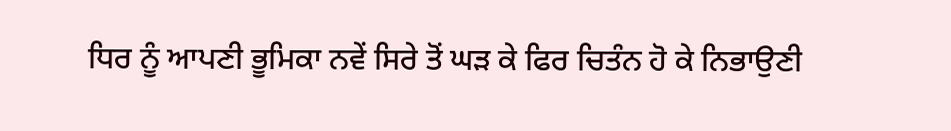ਧਿਰ ਨੂੰ ਆਪਣੀ ਭੂਮਿਕਾ ਨਵੇਂ ਸਿਰੇ ਤੋਂ ਘੜ ਕੇ ਫਿਰ ਚਿਤੰਨ ਹੋ ਕੇ ਨਿਭਾਉਣੀ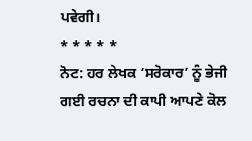ਪਵੇਗੀ।
* * * * *
ਨੋਟ: ਹਰ ਲੇਖਕ ‘ਸਰੋਕਾਰ’ ਨੂੰ ਭੇਜੀ ਗਈ ਰਚਨਾ ਦੀ ਕਾਪੀ ਆਪਣੇ ਕੋਲ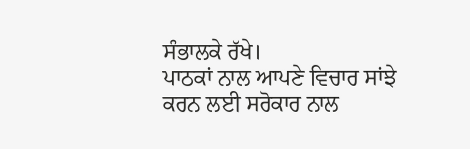ਸੰਭਾਲਕੇ ਰੱਖੇ।
ਪਾਠਕਾਂ ਨਾਲ ਆਪਣੇ ਵਿਚਾਰ ਸਾਂਝੇ ਕਰਨ ਲਈ ਸਰੋਕਾਰ ਨਾਲ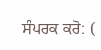ਸੰਪਰਕ ਕਰੋ: (